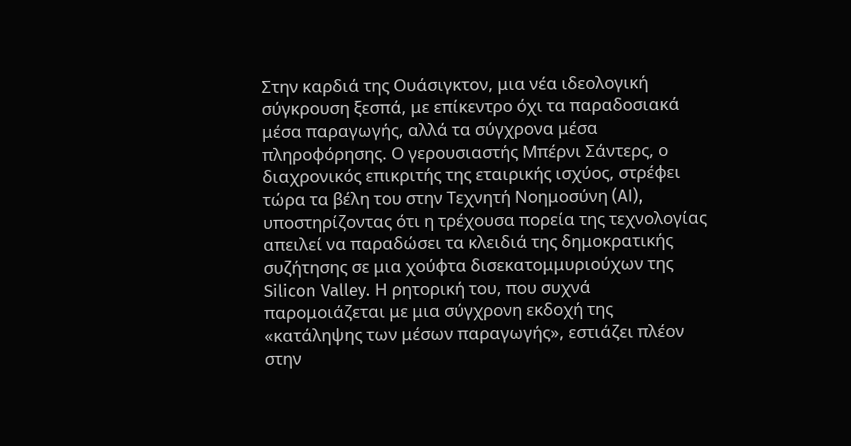Στην καρδιά της Ουάσιγκτον, μια νέα ιδεολογική σύγκρουση ξεσπά, με επίκεντρο όχι τα παραδοσιακά μέσα παραγωγής, αλλά τα σύγχρονα μέσα πληροφόρησης. Ο γερουσιαστής Μπέρνι Σάντερς, ο διαχρονικός επικριτής της εταιρικής ισχύος, στρέφει τώρα τα βέλη του στην Τεχνητή Νοημοσύνη (AI), υποστηρίζοντας ότι η τρέχουσα πορεία της τεχνολογίας απειλεί να παραδώσει τα κλειδιά της δημοκρατικής συζήτησης σε μια χούφτα δισεκατομμυριούχων της Silicon Valley. Η ρητορική του, που συχνά παρομοιάζεται με μια σύγχρονη εκδοχή της «κατάληψης των μέσων παραγωγής», εστιάζει πλέον στην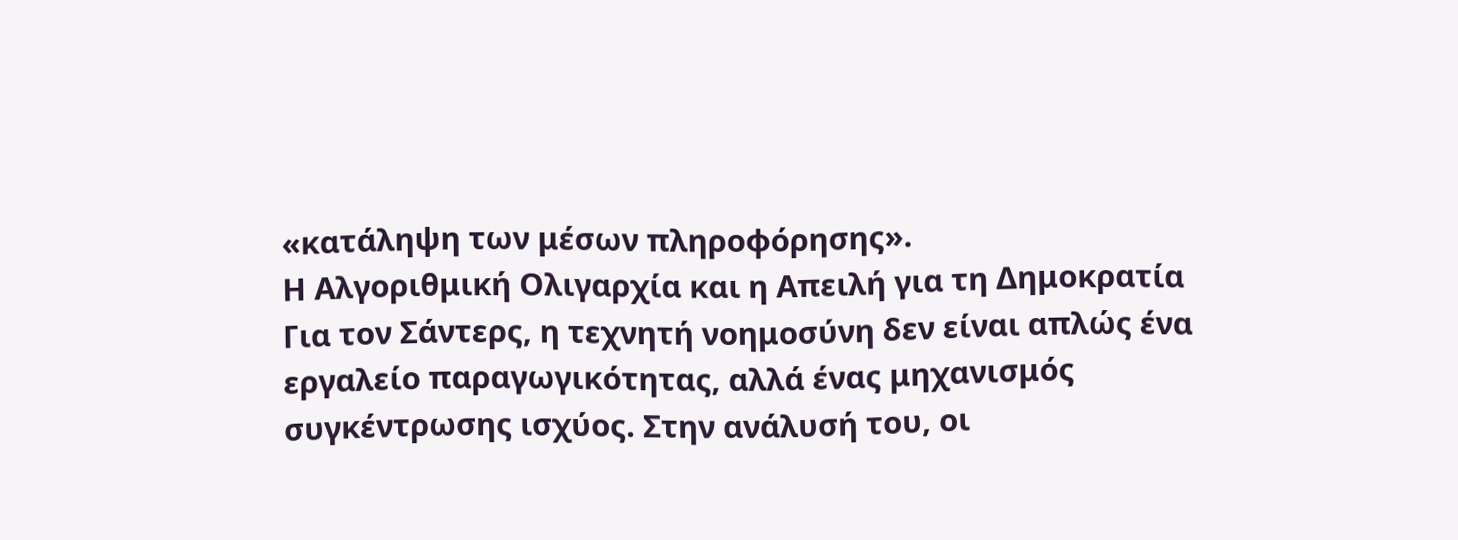«κατάληψη των μέσων πληροφόρησης».
Η Αλγοριθμική Ολιγαρχία και η Απειλή για τη Δημοκρατία
Για τον Σάντερς, η τεχνητή νοημοσύνη δεν είναι απλώς ένα εργαλείο παραγωγικότητας, αλλά ένας μηχανισμός συγκέντρωσης ισχύος. Στην ανάλυσή του, οι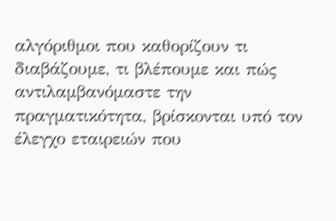αλγόριθμοι που καθορίζουν τι διαβάζουμε, τι βλέπουμε και πώς αντιλαμβανόμαστε την πραγματικότητα, βρίσκονται υπό τον έλεγχο εταιρειών που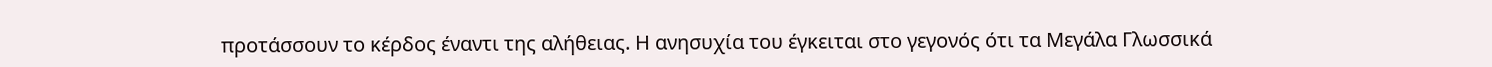προτάσσουν το κέρδος έναντι της αλήθειας. Η ανησυχία του έγκειται στο γεγονός ότι τα Μεγάλα Γλωσσικά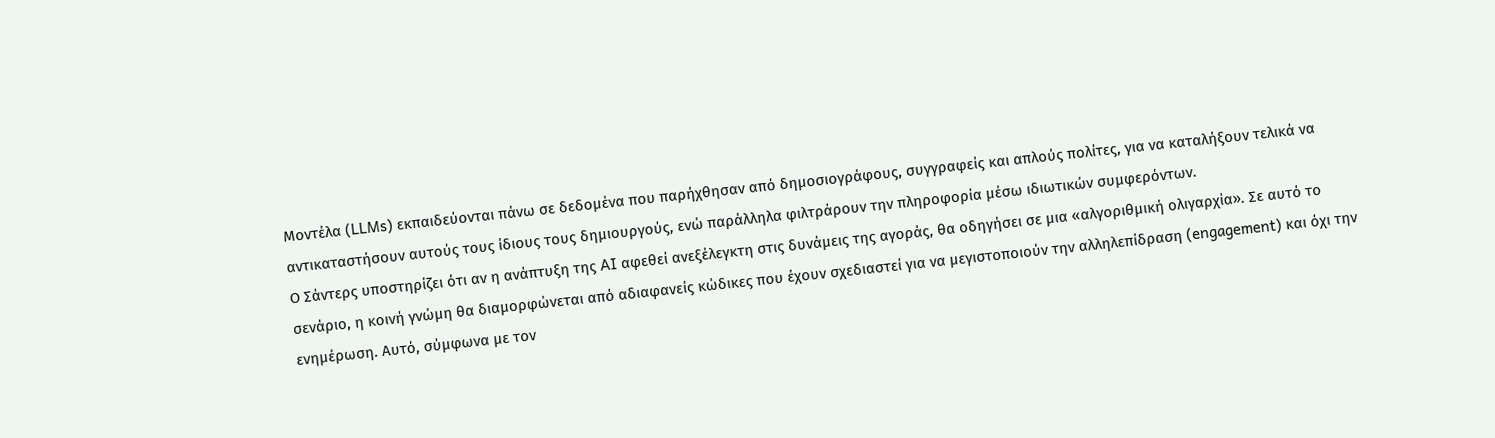Μοντέλα (LLMs) εκπαιδεύονται πάνω σε δεδομένα που παρήχθησαν από δημοσιογράφους, συγγραφείς και απλούς πολίτες, για να καταλήξουν τελικά να αντικαταστήσουν αυτούς τους ίδιους τους δημιουργούς, ενώ παράλληλα φιλτράρουν την πληροφορία μέσω ιδιωτικών συμφερόντων.
Ο Σάντερς υποστηρίζει ότι αν η ανάπτυξη της AI αφεθεί ανεξέλεγκτη στις δυνάμεις της αγοράς, θα οδηγήσει σε μια «αλγοριθμική ολιγαρχία». Σε αυτό το σενάριο, η κοινή γνώμη θα διαμορφώνεται από αδιαφανείς κώδικες που έχουν σχεδιαστεί για να μεγιστοποιούν την αλληλεπίδραση (engagement) και όχι την ενημέρωση. Αυτό, σύμφωνα με τον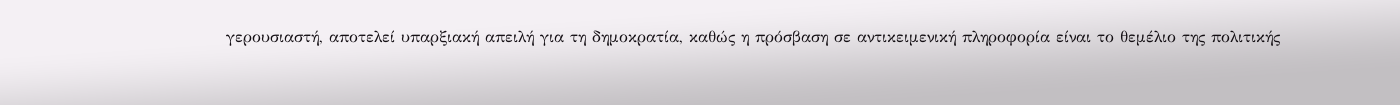γερουσιαστή, αποτελεί υπαρξιακή απειλή για τη δημοκρατία, καθώς η πρόσβαση σε αντικειμενική πληροφορία είναι το θεμέλιο της πολιτικής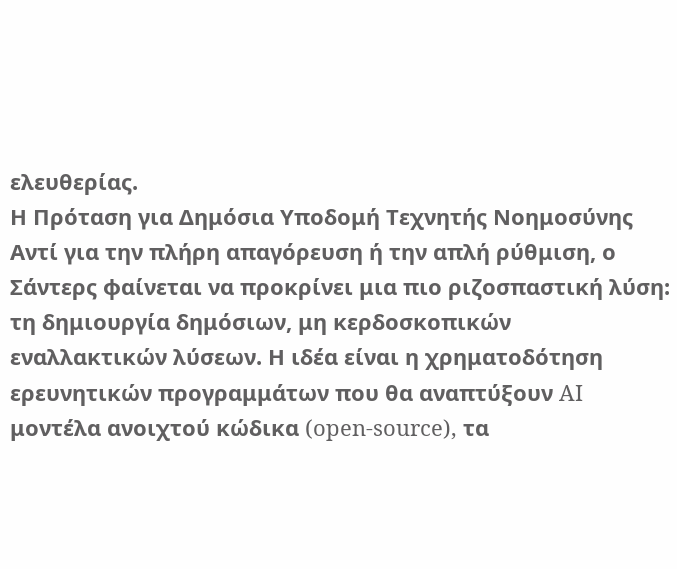ελευθερίας.
Η Πρόταση για Δημόσια Υποδομή Τεχνητής Νοημοσύνης
Αντί για την πλήρη απαγόρευση ή την απλή ρύθμιση, ο Σάντερς φαίνεται να προκρίνει μια πιο ριζοσπαστική λύση: τη δημιουργία δημόσιων, μη κερδοσκοπικών εναλλακτικών λύσεων. Η ιδέα είναι η χρηματοδότηση ερευνητικών προγραμμάτων που θα αναπτύξουν AI μοντέλα ανοιχτού κώδικα (open-source), τα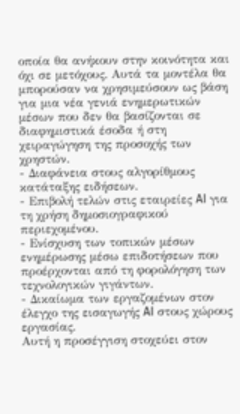οποία θα ανήκουν στην κοινότητα και όχι σε μετόχους. Αυτά τα μοντέλα θα μπορούσαν να χρησιμεύσουν ως βάση για μια νέα γενιά ενημερωτικών μέσων που δεν θα βασίζονται σε διαφημιστικά έσοδα ή στη χειραγώγηση της προσοχής των χρηστών.
- Διαφάνεια στους αλγορίθμους κατάταξης ειδήσεων.
- Επιβολή τελών στις εταιρείες AI για τη χρήση δημοσιογραφικού περιεχομένου.
- Ενίσχυση των τοπικών μέσων ενημέρωσης μέσω επιδοτήσεων που προέρχονται από τη φορολόγηση των τεχνολογικών γιγάντων.
- Δικαίωμα των εργαζομένων στον έλεγχο της εισαγωγής AI στους χώρους εργασίας.
Αυτή η προσέγγιση στοχεύει στον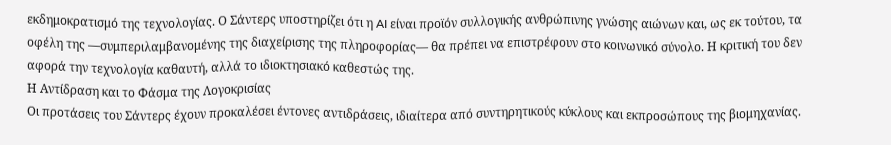εκδημοκρατισμό της τεχνολογίας. Ο Σάντερς υποστηρίζει ότι η AI είναι προϊόν συλλογικής ανθρώπινης γνώσης αιώνων και, ως εκ τούτου, τα οφέλη της —συμπεριλαμβανομένης της διαχείρισης της πληροφορίας— θα πρέπει να επιστρέφουν στο κοινωνικό σύνολο. Η κριτική του δεν αφορά την τεχνολογία καθαυτή, αλλά το ιδιοκτησιακό καθεστώς της.
Η Αντίδραση και το Φάσμα της Λογοκρισίας
Οι προτάσεις του Σάντερς έχουν προκαλέσει έντονες αντιδράσεις, ιδιαίτερα από συντηρητικούς κύκλους και εκπροσώπους της βιομηχανίας.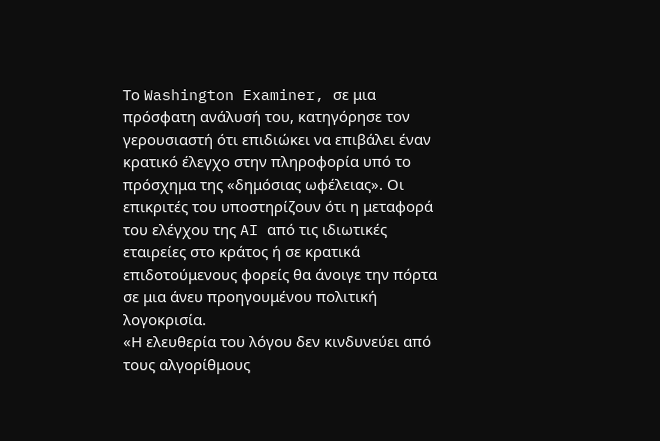Το Washington Examiner, σε μια πρόσφατη ανάλυσή του, κατηγόρησε τον γερουσιαστή ότι επιδιώκει να επιβάλει έναν κρατικό έλεγχο στην πληροφορία υπό το πρόσχημα της «δημόσιας ωφέλειας». Οι επικριτές του υποστηρίζουν ότι η μεταφορά του ελέγχου της AI από τις ιδιωτικές εταιρείες στο κράτος ή σε κρατικά επιδοτούμενους φορείς θα άνοιγε την πόρτα σε μια άνευ προηγουμένου πολιτική λογοκρισία.
«Η ελευθερία του λόγου δεν κινδυνεύει από τους αλγορίθμους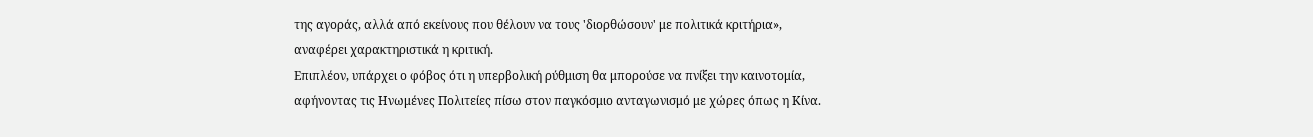της αγοράς, αλλά από εκείνους που θέλουν να τους 'διορθώσουν' με πολιτικά κριτήρια», αναφέρει χαρακτηριστικά η κριτική.
Επιπλέον, υπάρχει ο φόβος ότι η υπερβολική ρύθμιση θα μπορούσε να πνίξει την καινοτομία, αφήνοντας τις Ηνωμένες Πολιτείες πίσω στον παγκόσμιο ανταγωνισμό με χώρες όπως η Κίνα.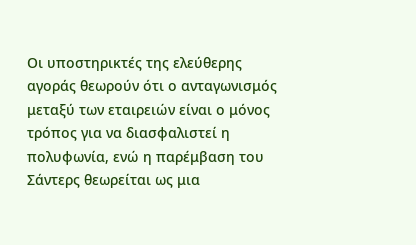Οι υποστηρικτές της ελεύθερης αγοράς θεωρούν ότι ο ανταγωνισμός μεταξύ των εταιρειών είναι ο μόνος τρόπος για να διασφαλιστεί η πολυφωνία, ενώ η παρέμβαση του Σάντερς θεωρείται ως μια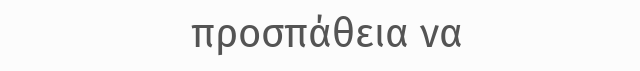προσπάθεια να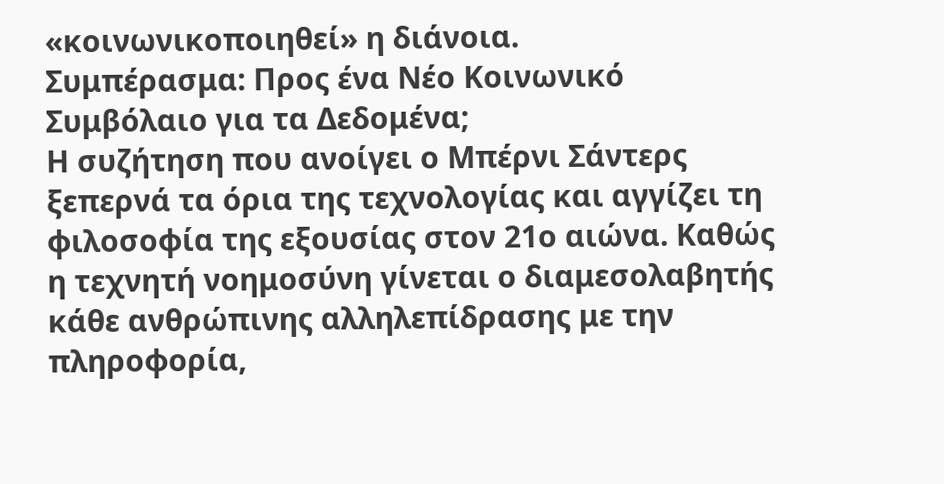«κοινωνικοποιηθεί» η διάνοια.
Συμπέρασμα: Προς ένα Νέο Κοινωνικό Συμβόλαιο για τα Δεδομένα;
Η συζήτηση που ανοίγει ο Μπέρνι Σάντερς ξεπερνά τα όρια της τεχνολογίας και αγγίζει τη φιλοσοφία της εξουσίας στον 21ο αιώνα. Καθώς η τεχνητή νοημοσύνη γίνεται ο διαμεσολαβητής κάθε ανθρώπινης αλληλεπίδρασης με την πληροφορία,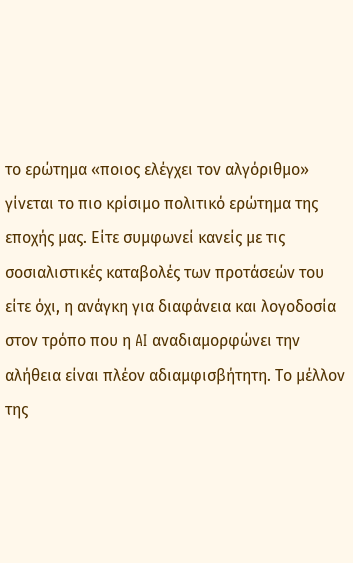το ερώτημα «ποιος ελέγχει τον αλγόριθμο» γίνεται το πιο κρίσιμο πολιτικό ερώτημα της εποχής μας. Είτε συμφωνεί κανείς με τις σοσιαλιστικές καταβολές των προτάσεών του είτε όχι, η ανάγκη για διαφάνεια και λογοδοσία στον τρόπο που η AI αναδιαμορφώνει την αλήθεια είναι πλέον αδιαμφισβήτητη. Το μέλλον της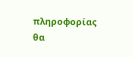πληροφορίας θα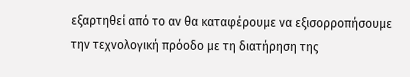εξαρτηθεί από το αν θα καταφέρουμε να εξισορροπήσουμε την τεχνολογική πρόοδο με τη διατήρηση της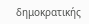δημοκρατικής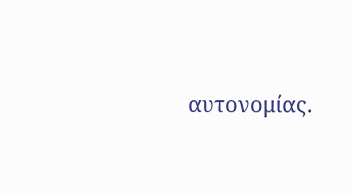αυτονομίας.